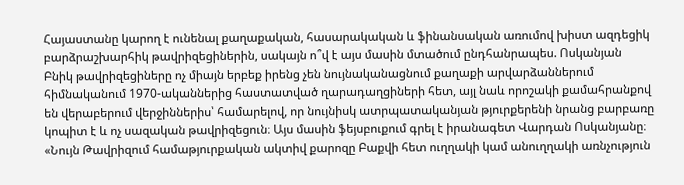Հայաստանը կարող է ունենալ քաղաքական, հասարակական և ֆինանսական առումով խիստ ազդեցիկ բարձրաշխարհիկ թավրիզեցիներին, սակայն ո՞վ է այս մասին մտածում ընդհանրապես. Ոսկանյան
Բնիկ թավրիզեցիները ոչ միայն երբեք իրենց չեն նույնականացնում քաղաքի արվարձաններում հիմնականում 1970-ականներից հաստատված ղարադաղցիների հետ, այլ նաև որոշակի քամահրանքով են վերաբերում վերջիններիս՝ համարելով, որ նույնիսկ ատրպատականյան թյուրքերենի նրանց բարբառը կոպիտ է և ոչ սազական թավրիզեցուն։ Այս մասին ֆեյսբուքում գրել է իրանագետ Վարդան Ոսկանյանը։
«Նույն Թավրիզում համաթյուրքական ակտիվ քարոզը Բաքվի հետ ուղղակի կամ անուղղակի առնչություն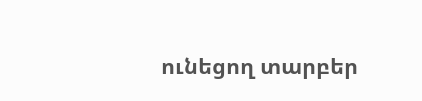ունեցող տարբեր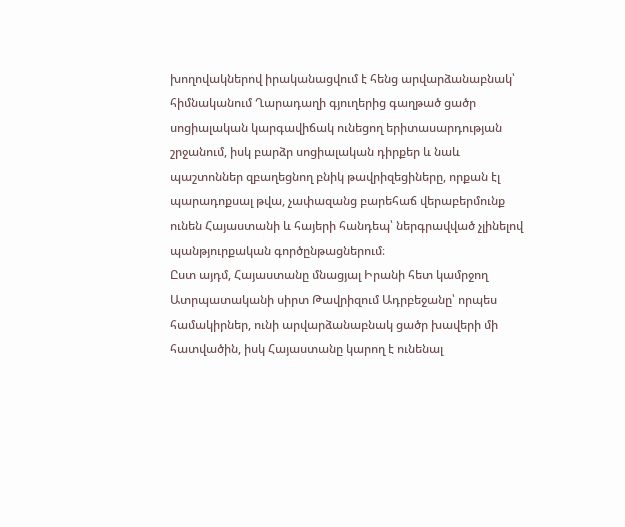խողովակներով իրականացվում է հենց արվարձանաբնակ՝ հիմնականում Ղարադաղի գյուղերից գաղթած ցածր սոցիալական կարգավիճակ ունեցող երիտասարդության շրջանում, իսկ բարձր սոցիալական դիրքեր և նաև պաշտոններ զբաղեցնող բնիկ թավրիզեցիները, որքան էլ պարադոքսալ թվա, չափազանց բարեհաճ վերաբերմունք ունեն Հայաստանի և հայերի հանդեպ՝ ներգրավված չլինելով պանթյուրքական գործընթացներում։
Ըստ այդմ, Հայաստանը մնացյալ Իրանի հետ կամրջող Ատրպատականի սիրտ Թավրիզում Ադրբեջանը՝ որպես համակիրներ, ունի արվարձանաբնակ ցածր խավերի մի հատվածին, իսկ Հայաստանը կարող է ունենալ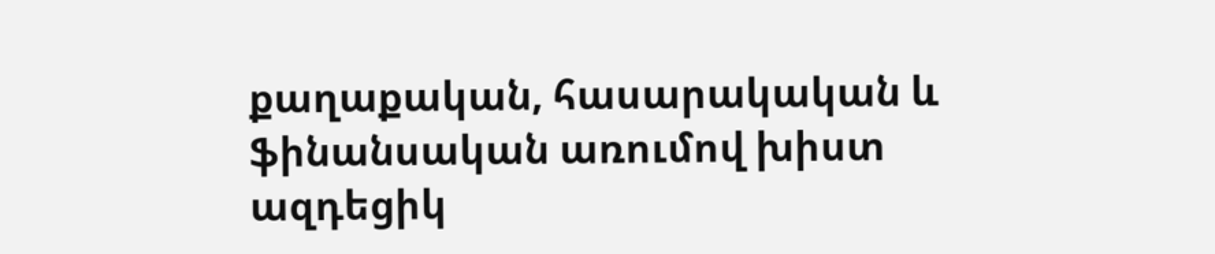քաղաքական, հասարակական և ֆինանսական առումով խիստ ազդեցիկ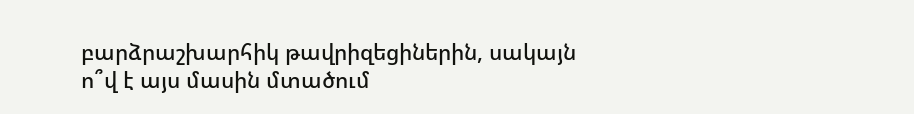բարձրաշխարհիկ թավրիզեցիներին, սակայն ո՞վ է այս մասին մտածում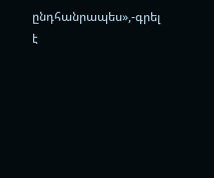ընդհանրապես»,-գրել է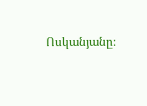Ոսկանյանը։